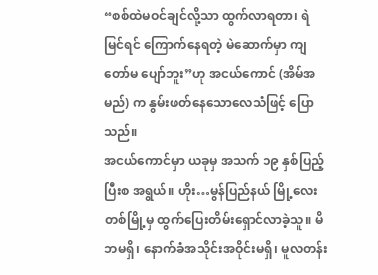“စစ်ထဲမဝင်ချင်လို့သာ ထွက်လာရတာ၊ ရဲမြင်ရင် ကြောက်နေရတဲ့ မဲဆောက်မှာ ကျတော်မ ပျော်ဘူး”ဟု အငယ်ကောင် (အိမ်အမည်) က နွမ်းဖတ်နေသောလေသံဖြင့် ပြောသည်။
အငယ်ကောင်မှာ ယခုမှ အသက် ၁၉ နှစ်ပြည့်ပြီးစ အရွယ်။ ဟိုး…မွန်ပြည်နယ် မြို့လေးတစ်မြို့မှ ထွက်ပြေးတိမ်းရှောင်လာခဲ့သူ။ မိဘမရှိ၊ နောက်ခံအသိုင်းအဝိုင်းမရှိ၊ မူလတန်း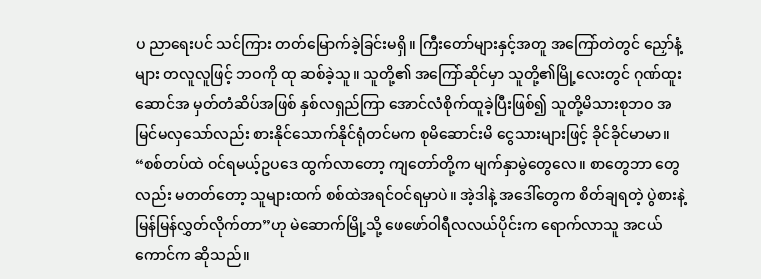ပ ညာရေးပင် သင်ကြား တတ်မြောက်ခဲ့ခြင်းမရှိ။ ကြီးတော်များနှင့်အတူ အကြော်တဲတွင် ညှော်နံ့များ တလူလူဖြင့် ဘဝကို ထု ဆစ်ခဲ့သူ။ သူတို့၏ အကြော်ဆိုင်မှာ သူတို့၏မြို့လေးတွင် ဂုဏ်ထူးဆောင်အ မှတ်တံဆိပ်အဖြစ် နှစ်လရှည်ကြာ အောင်လံစိုက်ထူခဲ့ပြီးဖြစ်၍ သူတို့မိသားစုဘဝ အမြင်မလှသော်လည်း စားနိုင်သောက်နိုင်ရုံတင်မက စုမိဆောင်းမိ ငွေသားများဖြင့် ခိုင်ခိုင်မာမာ။
“စစ်တပ်ထဲ ဝင်ရမယ့်ဥပဒေ ထွက်လာတော့ ကျတော်တို့က မျက်နှာမွဲတွေလေ။ စာတွေဘာ တွေလည်း မတတ်တော့ သူများထက် စစ်ထဲအရင်ဝင်ရမှာပဲ။ အဲ့ဒါနဲ့ အဒေါ်တွေက စိတ်ချရတဲ့ ပွဲစားနဲ့ မြန်မြန်လွှတ်လိုက်တာ”ဟု မဲဆောက်မြို့သို့ ဖေဖော်ဝါရီလလယ်ပိုင်းက ရောက်လာသူ အငယ်ကောင်က ဆိုသည်။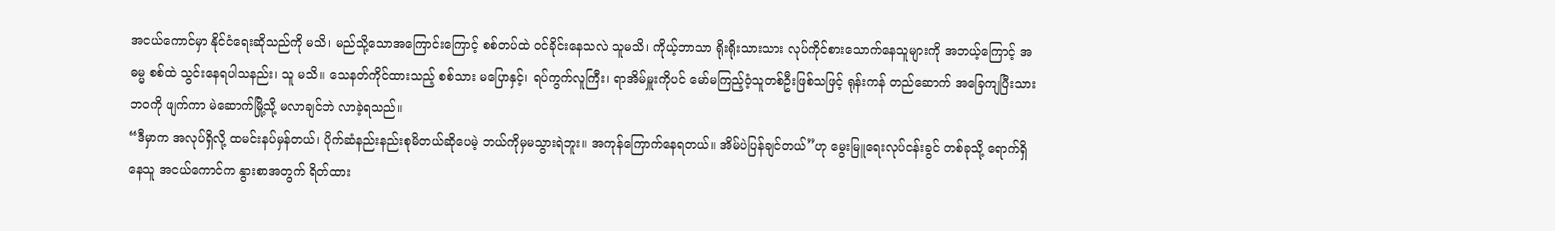အငယ်ကောင်မှာ နိုင်ငံရေးဆိုသည်ကို မသိ၊ မည်သို့သောအကြောင်းကြောင့် စစ်တပ်ထဲ ဝင်ခိုင်းနေသလဲ သူမသိ၊ ကိုယ့်ဘာသာ ရိုးရိုးသားသား လုပ်ကိုင်စားသောက်နေသူများကို အဘယ့်ကြောင့် အဓမ္မ စစ်ထဲ သွင်းနေရပါသနည်း၊ သူ မသိ။ သေနတ်ကိုင်ထားသည့် စစ်သား မပြောနှင့်၊ ရပ်ကွက်လူကြီး၊ ရာအိမ်မှူးကိုပင် မော်မကြည့်ဝံ့သူတစ်ဦးဖြစ်သဖြင့် ရုန်းကန် တည်ဆောက် အခြေကျပြီးသားဘဝကို ဖျက်ကာ မဲဆောက်မြို့သို့ မလာချင်ဘဲ လာခဲ့ရသည်။
“ဒီမှာက အလုပ်ရှိလို့ ထမင်းနပ်မှန်တယ်၊ ပိုက်ဆံနည်းနည်းစုမိတယ်ဆိုပေမဲ့ ဘယ်ကိုမှမသွားရဲဘူး။ အကုန်ကြောက်နေရတယ်။ အိမ်ပဲပြန်ချင်တယ်”ဟု မွေးမြူရေးလုပ်ငန်းခွင် တစ်ခုသို့ ရောက်ရှိနေသူ အငယ်ကောင်က နွားစာအတွက် ရိတ်ထား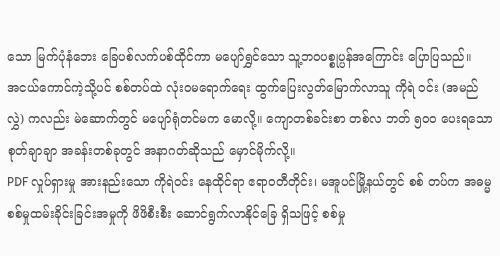သော မြက်ပုံနံဘေး ခြေပစ်လက်ပစ်ထိုင်ကာ မပျော်ရွှင်သော သူ့ဘဝပစ္စုပ္ပန်အကြောင်း ပြောပြသည်။
အငယ်ကောင်ကဲ့သို့ပင် စစ်တပ်ထဲ လုံးဝမရောက်ရေး ထွက်ပြေးလွတ်မြောက်လာသူ ကိုရဲ ဝင်း (အမည်လွှဲ) ကလည်း မဲဆောက်တွင် မပျော်ရုံတင်မက မောလို့။ ကျောတစ်ခင်းစာ တစ်လ ဘတ် ၅၀၀ ပေးရသော စုတ်ချာချာ အခန်းတစ်ခုတွင် အနာဂတ်ဆိုသည် မှောင်မိုက်လို့။
PDF လှုပ်ရှားမှု အားနည်းသော ကိုရဲဝင်း နေထိုင်ရာ ဧရာဝတီတိုင်း၊ မအူပင်မြို့နယ်တွင် စစ် တပ်က အဓမ္မစစ်မှုထမ်းခိုင်းခြင်းအမှုကို ဖိဖိစီးစီး ဆောင်ရွက်လာနိုင်ခြေ ရှိသဖြင့် စစ်မှု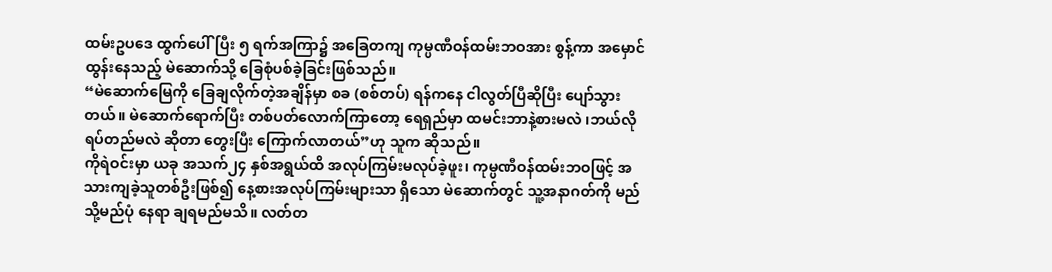ထမ်းဥပဒေ ထွက်ပေါ်ပြီး ၅ ရက်အကြာ၌ အခြေတကျ ကုမ္ပဏီဝန်ထမ်းဘဝအား စွန့်ကာ အမှောင်ထွန်းနေသည့် မဲဆောက်သို့ ခြေစုံပစ်ခဲ့ခြင်းဖြစ်သည်။
“မဲဆောက်မြေကို ခြေချလိုက်တဲ့အချိန်မှာ စခ (စစ်တပ်) ရန်ကနေ ငါလွတ်ပြီဆိုပြီး ပျော်သွား တယ်။ မဲဆောက်ရောက်ပြီး တစ်ပတ်လောက်ကြာတော့ ရေရှည်မှာ ထမင်းဘာနဲ့စားမလဲ ၊ဘယ်လို ရပ်တည်မလဲ ဆိုတာ တွေးပြီး ကြောက်လာတယ်”ဟု သူက ဆိုသည်။
ကိုရဲဝင်းမှာ ယခု အသက်၂၄ နှစ်အရွယ်ထိ အလုပ်ကြမ်းမလုပ်ခဲ့ဖူး၊ ကုမ္ပဏီဝန်ထမ်းဘဝဖြင့် အသားကျခဲ့သူတစ်ဦးဖြစ်၍ နေ့စားအလုပ်ကြမ်းများသာ ရှိသော မဲဆောက်တွင် သူ့အနာဂတ်ကို မည်သို့မည်ပုံ နေရာ ချရမည်မသိ။ လတ်တ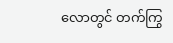လောတွင် တက်ကြွ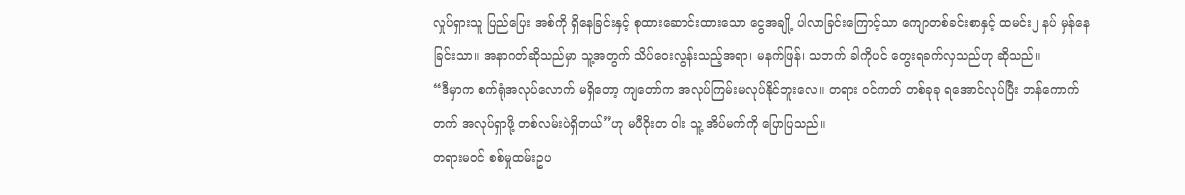လှုပ်ရှားသူ ပြည်ပြေး အစ်ကို ရှိနေခြင်းနှင့် စုထားဆောင်းထားသော ငွေအချို့ ပါလာခြင်းကြောင့်သာ ကျောတစ်ခင်းစာနှင့် ထမင်း၂ နပ် မှန်နေခြင်းသာ။ အနာဂတ်ဆိုသည်မှာ သူ့အတွက် သိပ်ဝေးလွန်းသည့်အရာ၊ မနက်ဖြန်၊ သဘက် ခါကိုပင် တွေးရခက်လှသည်ဟု ဆိုသည်။
“ဒီမှာက စက်ရုံအလုပ်လောက် မရှိတော့ ကျတော်က အလုပ်ကြမ်းမလုပ်နိုင်ဘူးလေ။ တရား ဝင်ကတ် တစ်ခုခု ရအောင်လုပ်ပြီး ဘန်ကောက်တက် အလုပ်ရှာဖို့ တစ်လမ်းပဲရှိတယ်”ဟု မပီဝိုးတ ဝါး သူ့ အိပ်မက်ကို ပြောပြသည်။
တရားမဝင် စစ်မှုထမ်းဥပ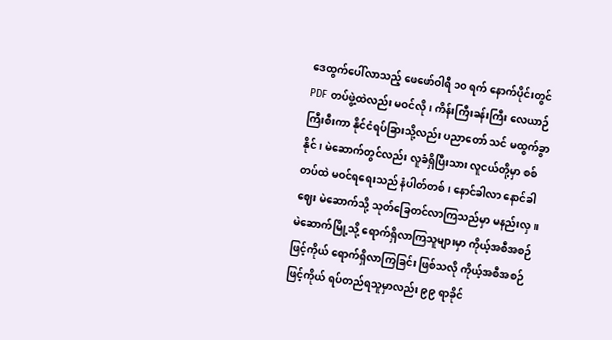ဒေထွက်ပေါ်လာသည့် ဖေဖော်ဝါရီ ၁၀ ရက် နောက်ပိုင်းတွင် PDF တပ်ဖွဲ့ထဲလည်း မဝင်လို၊ ကိန်းကြီးခန်းကြီး လေယာဉ်ကြီးစီးကာ နိုင်ငံရပ်ခြားသို့လည်း ပညာတော် သင် မထွက်ခွာနိုင်၊ မဲဆောက်တွင်လည်း လူခံရှိပြီးသား လူငယ်တို့မှာ စစ်တပ်ထဲ မဝင်ရရေးသည် နံပါတ်တစ်၊ နောင်ခါလာ နောင်ခါဈေး မဲဆောက်သို့ သုတ်ခြေတင်လာကြသည်မှာ မနည်းလှ။
မဲဆောက်မြို့သို့ ရောက်ရှိလာကြသူများမှာ ကိုယ့်အစီအစဉ်ဖြင့်ကိုယ် ရောက်ရှိလာကြခြင်း ဖြစ်သလို ကိုယ့်အစီအစဉ်ဖြင့်ကိုယ် ရပ်တည်ရသူမှာလည်း ၉၉ ရာခိုင်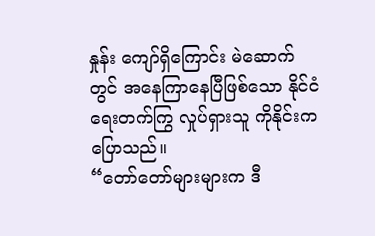နှုန်း ကျော်ရှိကြောင်း မဲဆောက် တွင် အနေကြာနေပြီဖြစ်သော နိုင်ငံရေးတက်ကြွ လှုပ်ရှားသူ ကိုနိုင်းက ပြောသည်။
“တော်တော်များများက ဒီ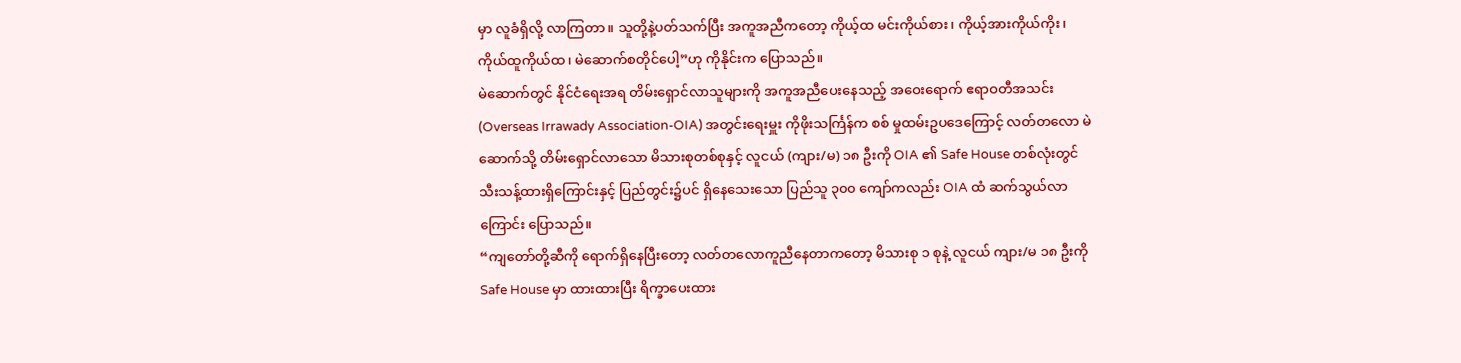မှာ လူခံရှိလို့ လာကြတာ။ သူတို့နဲ့ပတ်သက်ပြီး အကူအညီကတော့ ကိုယ့်ထ မင်းကိုယ်စား၊ ကိုယ့်အားကိုယ်ကိုး၊ ကိုယ်ထူကိုယ်ထ၊ မဲဆောက်စတိုင်ပေါ့”ဟု ကိုနိုင်းက ပြောသည်။
မဲဆောက်တွင် နိုင်ငံရေးအရ တိမ်းရှောင်လာသူများကို အကူအညီပေးနေသည့် အဝေးရောက် ဧရာဝတီအသင်း (Overseas Irrawady Association-OIA) အတွင်းရေးမှူး ကိုဖိုးသင်္ကြန်က စစ် မှုထမ်းဥပဒေကြောင့် လတ်တလော မဲဆောက်သို့ တိမ်းရှောင်လာသော မိသားစုတစ်စုနှင့် လူငယ် (ကျား/မ) ၁၈ ဦးကို OIA ၏ Safe House တစ်လုံးတွင် သီးသန့်ထားရှိကြောင်းနှင့် ပြည်တွင်း၌ပင် ရှိနေသေးသော ပြည်သူ ၃၀၀ ကျော်ကလည်း OIA ထံ ဆက်သွယ်လာကြောင်း ပြောသည်။
“ကျတော်တို့ဆီကို ရောက်ရှိနေပြီးတော့ လတ်တလောကူညီနေတာကတော့ မိသားစု ၁ စုနဲ့ လူငယ် ကျား/မ ၁၈ ဦးကို Safe House မှာ ထားထားပြီး ရိက္ခာပေးထား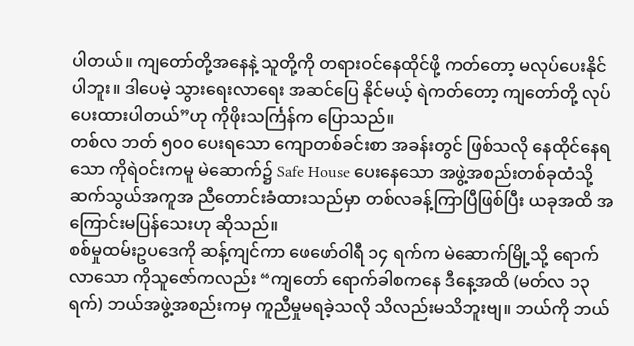ပါတယ်။ ကျတော်တို့အနေနဲ့ သူတို့ကို တရားဝင်နေထိုင်ဖို့ ကတ်တော့ မလုပ်ပေးနိုင်ပါဘူး။ ဒါပေမဲ့ သွားရေးလာရေး အဆင်ပြေ နိုင်မယ့် ရဲကတ်တော့ ကျတော်တို့ လုပ် ပေးထားပါတယ်”ဟု ကိုဖိုးသင်္ကြန်က ပြောသည်။
တစ်လ ဘတ် ၅၀၀ ပေးရသော ကျောတစ်ခင်းစာ အခန်းတွင် ဖြစ်သလို နေထိုင်နေရသော ကိုရဲဝင်းကမူ မဲဆောက်၌ Safe House ပေးနေသော အဖွဲ့အစည်းတစ်ခုထံသို့ ဆက်သွယ်အကူအ ညီတောင်းခံထားသည်မှာ တစ်လခန့်ကြာပြီဖြစ်ပြီး ယခုအထိ အကြောင်းမပြန်သေးဟု ဆိုသည်။
စစ်မှုထမ်းဥပဒေကို ဆန့်ကျင်ကာ ဖေဖော်ဝါရီ ၁၄ ရက်က မဲဆောက်မြို့သို့ ရောက်လာသော ကိုသူဇော်ကလည်း “ကျတော် ရောက်ခါစကနေ ဒီနေ့အထိ (မတ်လ ၁၃ ရက်) ဘယ်အဖွဲ့အစည်းကမှ ကူညီမှုမရခဲ့သလို သိလည်းမသိဘူးဗျ။ ဘယ်ကို ဘယ်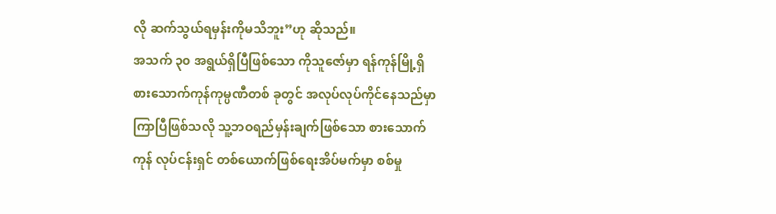လို ဆက်သွယ်ရမှန်းကိုမသိဘူး”ဟု ဆိုသည်။
အသက် ၃၀ အရွယ်ရှိပြီဖြစ်သော ကိုသူဇော်မှာ ရန်ကုန်မြို့ရှိ စားသောက်ကုန်ကုမ္ပဏီတစ် ခုတွင် အလုပ်လုပ်ကိုင်နေသည်မှာ ကြာပြီဖြစ်သလို သူ့ဘဝရည်မှန်းချက်ဖြစ်သော စားသောက်ကုန် လုပ်ငန်းရှင် တစ်ယောက်ဖြစ်ရေးအိပ်မက်မှာ စစ်မှု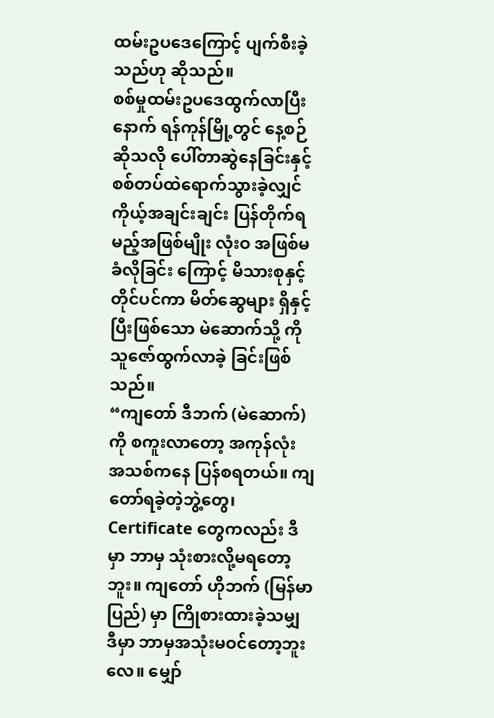ထမ်းဥပဒေကြောင့် ပျက်စီးခဲ့သည်ဟု ဆိုသည်။
စစ်မှုထမ်းဥပဒေထွက်လာပြီးနောက် ရန်ကုန်မြို့တွင် နေ့စဉ်ဆိုသလို ပေါ်တာဆွဲနေခြင်းနှင့် စစ်တပ်ထဲရောက်သွားခဲ့လျှင် ကိုယ့်အချင်းချင်း ပြန်တိုက်ရမည့်အဖြစ်မျိုး လုံးဝ အဖြစ်မခံလိုခြင်း ကြောင့် မိသားစုနှင့်တိုင်ပင်ကာ မိတ်ဆွေများ ရှိနှင့်ပြီးဖြစ်သော မဲဆောက်သို့ ကိုသူဇော်ထွက်လာခဲ့ ခြင်းဖြစ်သည်။
“ကျတော် ဒီဘက် (မဲဆောက်) ကို စကူးလာတော့ အကုန်လုံး အသစ်ကနေ ပြန်စရတယ်။ ကျတော်ရခဲ့တဲ့ဘွဲ့တွေ၊ Certificate တွေကလည်း ဒီမှာ ဘာမှ သုံးစားလို့မရတော့ဘူး။ ကျတော် ဟိုဘက် (မြန်မာပြည်) မှာ ကြိုစားထားခဲ့သမျှ ဒီမှာ ဘာမှအသုံးမဝင်တော့ဘူးလေ။ မျှော်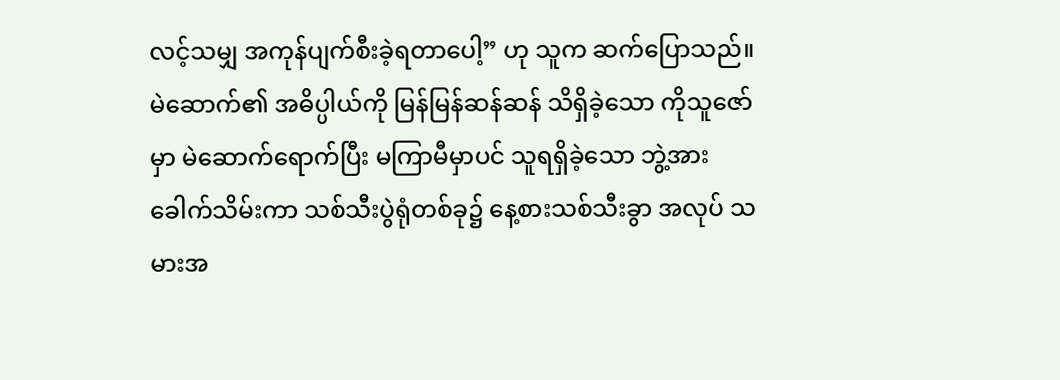လင့်သမျှ အကုန်ပျက်စီးခဲ့ရတာပေါ့” ဟု သူက ဆက်ပြောသည်။
မဲဆောက်၏ အဓိပ္ပါယ်ကို မြန်မြန်ဆန်ဆန် သိရှိခဲ့သော ကိုသူဇော်မှာ မဲဆောက်ရောက်ပြီး မကြာမီမှာပင် သူရရှိခဲ့သော ဘွဲ့အား ခေါက်သိမ်းကာ သစ်သီးပွဲရုံတစ်ခု၌ နေ့စားသစ်သီးခွာ အလုပ် သမားအ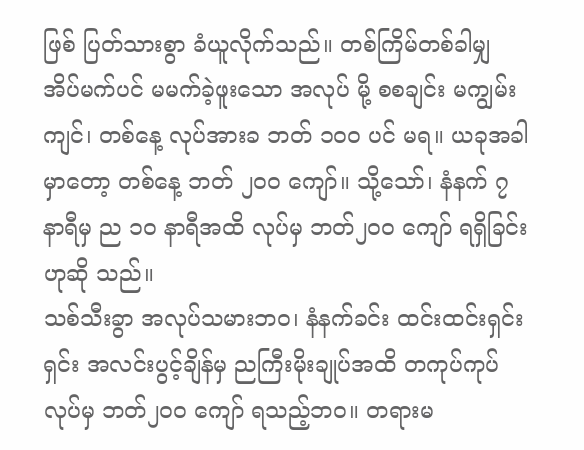ဖြစ် ပြတ်သားစွာ ခံယူလိုက်သည်။ တစ်ကြိမ်တစ်ခါမျှ အိပ်မက်ပင် မမက်ခဲ့ဖူးသော အလုပ် မို့ စစချင်း မကျွမ်းကျင်၊ တစ်နေ့ လုပ်အားခ ဘတ် ၁၀၀ ပင် မရ။ ယခုအခါမှာတော့ တစ်နေ့ ဘတ် ၂၀၀ ကျော်။ သို့သော်၊ နံနက် ၇ နာရီမှ ည ၁၀ နာရီအထိ လုပ်မှ ဘတ်၂၀၀ ကျော် ရရှိခြင်းဟုဆို သည်။
သစ်သီးခွာ အလုပ်သမားဘဝ၊ နံနက်ခင်း ထင်းထင်းရှင်းရှင်း အလင်းပွင့်ချိန်မှ ညကြီးမိုးချုပ်အထိ တကုပ်ကုပ်လုပ်မှ ဘတ်၂၀၀ ကျော် ရသည့်ဘဝ။ တရားမ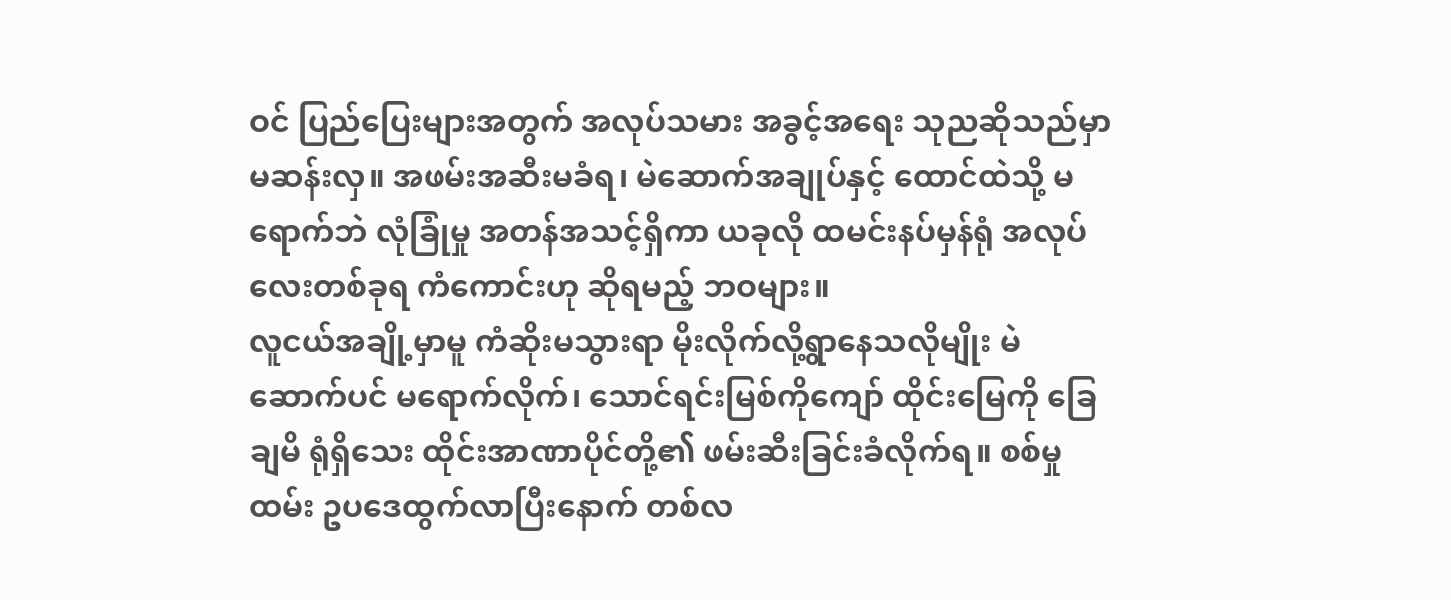ဝင် ပြည်ပြေးများအတွက် အလုပ်သမား အခွင့်အရေး သုညဆိုသည်မှာ မဆန်းလှ။ အဖမ်းအဆီးမခံရ၊ မဲဆောက်အချုပ်နှင့် ထောင်ထဲသို့ မရောက်ဘဲ လုံခြုံမှု အတန်အသင့်ရှိကာ ယခုလို ထမင်းနပ်မှန်ရုံ အလုပ်လေးတစ်ခုရ ကံကောင်းဟု ဆိုရမည့် ဘဝများ။
လူငယ်အချို့မှာမူ ကံဆိုးမသွားရာ မိုးလိုက်လို့ရွာနေသလိုမျိုး မဲဆောက်ပင် မရောက်လိုက်၊ သောင်ရင်းမြစ်ကိုကျော် ထိုင်းမြေကို ခြေချမိ ရုံရှိသေး ထိုင်းအာဏာပိုင်တို့၏ ဖမ်းဆီးခြင်းခံလိုက်ရ။ စစ်မှုထမ်း ဥပဒေထွက်လာပြီးနောက် တစ်လ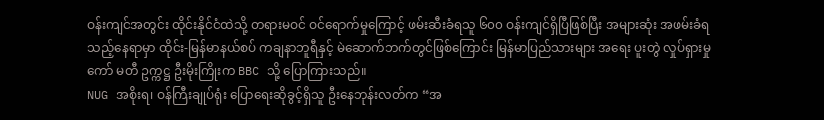ဝန်းကျင်အတွင်း ထိုင်းနိုင်ငံထဲသို့ တရားမဝင် ဝင်ရောက်မှုကြောင့် ဖမ်းဆီးခံရသူ ၆၀၀ ဝန်းကျင်ရှိပြီဖြစ်ပြီး အများဆုံး အဖမ်းခံရသည့်နေရာမှာ ထိုင်း-မြန်မာနယ်စပ် ကချနာဘူရီနှင့် မဲဆောက်ဘက်တွင်ဖြစ်ကြောင်း မြန်မာပြည်သားများ အရေး ပူးတွဲ လှုပ်ရှားမှုကော် မတီ ဥက္ကဋ္ဌ ဦးမိုးကြိုးက BBC သို့ ပြောကြားသည်။
NUG အစိုးရ၊ ဝန်ကြီးချုပ်ရုံး ပြောရေးဆိုခွင့်ရှိသူ ဦးနေဘုန်းလတ်က “အ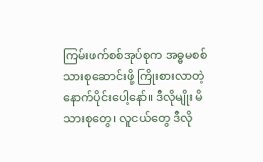ကြမ်းဖက်စစ်အုပ်စုက အဓ္ဓမစစ်သားစုဆောင်းဖို့ ကြိုးစားလာတဲ့ နောက်ပိုင်းပေါ့နော်။ ဒီလိုမျိုး မိသားစုတွေ၊ လူငယ်တွေ ဒီလို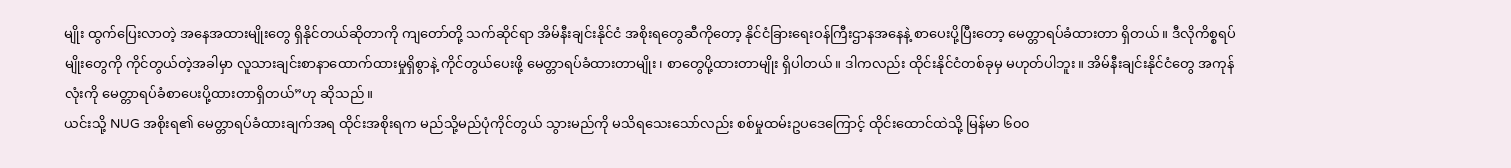မျိုး ထွက်ပြေးလာတဲ့ အနေအထားမျိုးတွေ ရှိနိုင်တယ်ဆိုတာကို ကျတော်တို့ သက်ဆိုင်ရာ အိမ်နီးချင်းနိုင်ငံ အစိုးရတွေဆီကိုတော့ နိုင်ငံခြားရေးဝန်ကြီးဌာနအနေနဲ့ စာပေးပို့ပြီးတော့ မေတ္တာရပ်ခံထားတာ ရှိတယ်။ ဒီလိုကိစ္စရပ်မျိုးတွေကို ကိုင်တွယ်တဲ့အခါမှာ လူသားချင်းစာနာထောက်ထားမှုရှိစွာနဲ့ ကိုင်တွယ်ပေးဖို့ မေတ္တာရပ်ခံထားတာမျိုး၊ စာတွေပို့ထားတာမျိုး ရှိပါတယ်။ ဒါကလည်း ထိုင်းနိုင်ငံတစ်ခုမှ မဟုတ်ပါဘူး။ အိမ်နီးချင်းနိုင်ငံတွေ အကုန်လုံးကို မေတ္တာရပ်ခံစာပေးပို့ထားတာရှိတယ်”ဟု ဆိုသည်။
ယင်းသို့ NUG အစိုးရ၏ မေတ္တာရပ်ခံထားချက်အရ ထိုင်းအစိုးရက မည်သို့မည်ပုံကိုင်တွယ် သွားမည်ကို မသိရသေးသော်လည်း စစ်မှုထမ်းဥပဒေကြောင့် ထိုင်းထောင်ထဲသို့ မြန်မာ ၆၀၀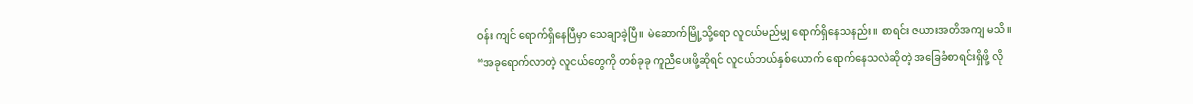ဝန်း ကျင် ရောက်ရှိနေပြီမှာ သေချာခဲ့ပြီ။ မဲဆောက်မြို့သို့ရော လူငယ်မည်မျှ ရောက်ရှိနေသနည်း။ စာရင်း ဇယားအတိအကျ မသိ။
“အခုရောက်လာတဲ့ လူငယ်တွေကို တစ်ခုခု ကူညီပေးဖို့ဆိုရင် လူငယ်ဘယ်နှစ်ယောက် ရောက်နေသလဲဆိုတဲ့ အခြေခံစာရင်းရှိဖို့ လို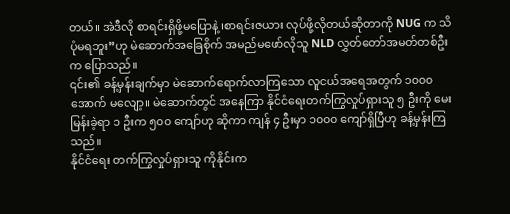တယ်။ အဲဒီလို စာရင်းရှိဖို့မပြောနဲ့ ၊စာရင်းဇယား လုပ်ဖို့လိုတယ်ဆိုတာကို NUG က သိပုံမရဘူး”ဟု မဲဆောက်အခြေစိုက် အမည်မဖော်လိုသူ NLD လွှတ်တော်အမတ်တစ်ဦးက ပြောသည်။
၎င်း၏ ခန့်မှန်းချက်မှာ မဲဆောက်ရောက်လာကြသော လူငယ်အရေအတွက် ၁၀၀၀ အောက် မလျော့။ မဲဆောက်တွင် အနေကြာ နိုင်ငံရေးတက်ကြွလှုပ်ရှားသူ ၅ ဦးကို မေးမြန်းခဲ့ရာ ၁ ဦးက ၅၀၀ ကျော်ဟု ဆိုကာ ကျန် ၄ ဦးမှာ ၁၀၀၀ ကျော်ရှိပြီဟု ခန့်မှန်းကြသည်။
နိုင်ငံရေး တက်ကြွလှုပ်ရှားသူ ကိုနိုင်းက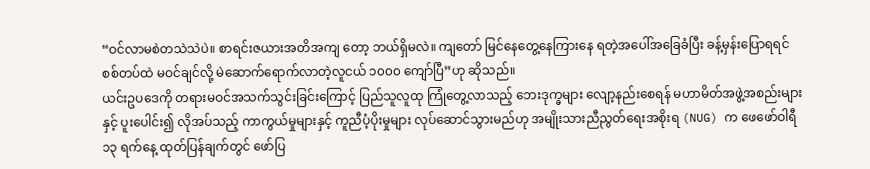“ဝင်လာမစဲတသဲသဲပဲ။ စာရင်းဇယားအတိအကျ တော့ ဘယ်ရှိမလဲ။ ကျတော် မြင်နေတွေ့နေကြားနေ ရတဲ့အပေါ်အခြေခံပြီး ခန့်မှန်းပြောရရင် စစ်တပ်ထဲ မဝင်ချင်လို့ မဲဆောက်ရောက်လာတဲ့လူငယ် ၁၀၀၀ ကျော်ပြီ”ဟု ဆိုသည်။
ယင်းဥပဒေကို တရားမဝင်အသက်သွင်းခြင်းကြောင့် ပြည်သူလူထု ကြုံတွေ့လာသည့် ဘေးဒုက္ခများ လျော့နည်းစေရန် မဟာမိတ်အဖွဲ့အစည်းများနှင့် ပူးပေါင်း၍ လိုအပ်သည့် ကာကွယ်မှုများနှင့် ကူညီပံ့ပိုးမှုများ လုပ်ဆောင်သွားမည်ဟု အမျိုးသားညီညွတ်ရေးအစိုးရ (NUG) က ဖေဖော်ဝါရီ ၁၃ ရက်နေ့ ထုတ်ပြန်ချက်တွင် ဖော်ပြ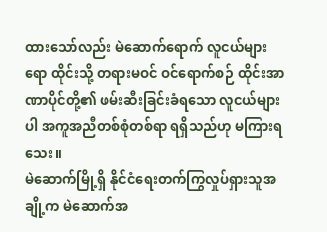ထားသော်လည်း မဲဆောက်ရောက် လူငယ်များရော ထိုင်းသို့ တရားမဝင် ဝင်ရောက်စဉ် ထိုင်းအာဏာပိုင်တို့၏ ဖမ်းဆီးခြင်းခံရသော လူငယ်များပါ အကူအညီတစ်စုံတစ်ရာ ရရှိသည်ဟု မကြားရသေး။
မဲဆောက်မြို့ရှိ နိုင်ငံရေးတက်ကြွလှုပ်ရှားသူအချို့က မဲဆောက်အ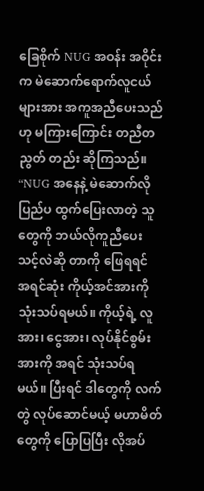ခြေစိုက် NUG အဝန်း အဝိုင်းက မဲဆောက်ရောက်လူငယ်များအား အကူအညီပေးသည်ဟု မကြားကြောင်း တညီတညွတ် တည်း ဆိုကြသည်။
“NUG အနေနဲ့ မဲဆောက်လို ပြည်ပ ထွက်ပြေးလာတဲ့ သူတွေကို ဘယ်လိုကူညီပေးသင့်လဲဆို တာကို ဖြေရရင် အရင်ဆုံး ကိုယ့်အင်အားကို သုံးသပ်ရမယ်။ ကိုယ့်ရဲ့ လူအား၊ ငွေအား၊ လုပ်နိုင်စွမ်း အားကို အရင် သုံးသပ်ရမယ်။ ပြီးရင် ဒါတွေကို လက်တွဲ လုပ်ဆောင်မယ့် မဟာမိတ်တွေကို ပြောပြပြီး လိုအပ်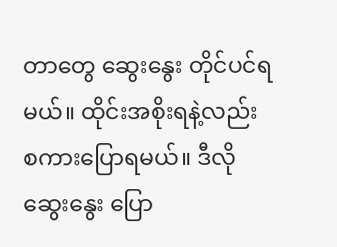တာတွေ ဆွေးနွေး တိုင်ပင်ရမယ်။ ထိုင်းအစိုးရနဲ့လည်း စကားပြောရမယ်။ ဒီလို ဆွေးနွေး ပြော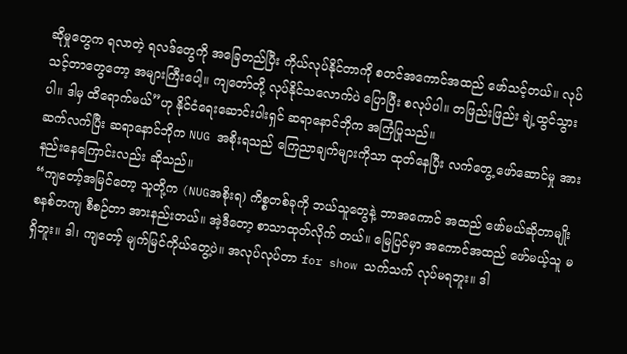ဆိုမှုတွေက ရလာတဲ့ ရလဒ်တွေကို အခြေတည်ပြီး ကိုယ်လုပ်နိုင်တာကို စတင်အကောင်အထည် ဖော်သင့်တယ်။ လုပ်သင့်တာတွေတော့ အများကြီးပေါ့။ ကျတော်တို့ လုပ်နိုင်သလောက်ပဲ ပြောပြီး စလုပ်ပါ။ တဖြည်းဖြည်း ချဲ့ထွင်သွားပါ။ ဒါမှ ထိရောက်မယ်”ဟု နိုင်ငံရေးဆောင်းပါးရှင် ဆရာနောင်ဘိုက အကြံပြုသည်။
ဆက်လက်ပြီး ဆရာနောင်ဘိုက NUG အစိုးရသည် ကြေညာချက်များကိုသာ ထုတ်နေပြီး လက်တွေ့ ဖော်ဆောင်မှု အားနည်းနေကြောင်းလည်း ဆိုသည်။
“ကျတော့်အမြင်တော့ သူတို့က (NUGအစိုးရ) ကိစ္စတစ်ခုကို ဘယ်သူတွေနဲ့ ဘာအကောင် အထည် ဖော်မယ်ဆိုတာမျိုး စနစ်တကျ စီစဉ်တာ အားနည်းတယ်။ အဲ့ဒီတော့ စာသာထုတ်လိုက် တယ်။ မြေပြင်မှာ အကောင်အထည် ဖော်မယ့်သူ မရှိဘူး။ ဒါ၊ ကျတော့် မျက်မြင်ကိုယ်တွေ့ပဲ။ အလုပ်လုပ်တာ for show သက်သက် လုပ်မရဘူး။ ဒါ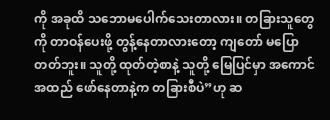ကို အခုထိ သဘောမပေါက်သေးတာလား။ တခြားသူတွေကို တာဝန်ပေးဖို့ တွန့်နေတာလားတော့ ကျတော် မပြောတတ်ဘူး။ သူတို့ ထုတ်တဲ့စာနဲ့ သူတို့ မြေပြင်မှာ အကောင်အထည် ဖော်နေတာနဲ့က တခြားစီပဲ”ဟု ဆ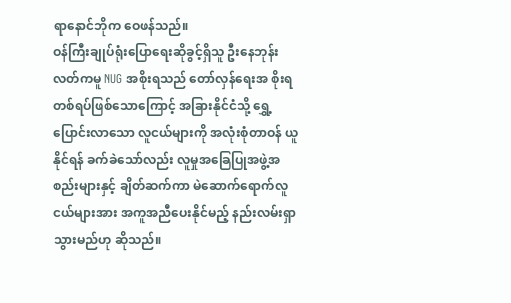ရာနောင်ဘိုက ဝေဖန်သည်။
ဝန်ကြီးချုပ်ရုံးပြောရေးဆိုခွင့်ရှိသူ ဦးနေဘုန်းလတ်ကမူ NUG အစိုးရသည် တော်လှန်ရေးအ စိုးရ တစ်ရပ်ဖြစ်သောကြောင့် အခြားနိုင်ငံသို့ ရွှေ့ပြောင်းလာသော လူငယ်များကို အလုံးစုံတာဝန် ယူနိုင်ရန် ခက်ခဲသော်လည်း လူမှုအခြေပြုအဖွဲ့အစည်းများနှင့် ချိတ်ဆက်ကာ မဲဆောက်ရောက်လူငယ်များအား အကူအညီပေးနိုင်မည့် နည်းလမ်းရှာသွားမည်ဟု ဆိုသည်။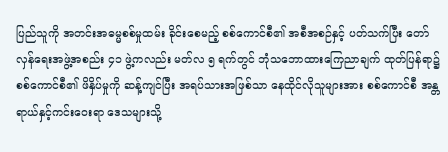ပြည်သူကို အတင်းအဓမ္မစစ်မှုထမ်း ခိုင်းစေမည့် စစ်ကောင်စီ၏ အစီအစဉ်နှင့် ပတ်သက်ပြီး တော်လှန်ရေးအဖွဲ့အစည်း ၄၁ ဖွဲ့ကလည်း မတ်လ ၅ ရက်တွင် ဘုံသဘောထားကြေညာချက် ထုတ်ပြန်ရာ၌ စစ်ကောင်စီ၏ ဖိနှိပ်မှုကို ဆန့်ကျင်ပြီး အရပ်သားအဖြစ်သာ နေထိုင်လိုသူများအား စစ်ကောင်စီ အန္တရာယ်နှင့်ကင်းဝေးရာ ဒေသများသို့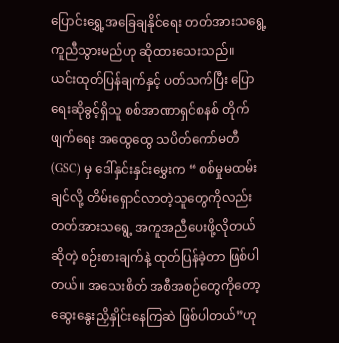ပြောင်းရွှေ့အခြေချနိုင်ရေး တတ်အားသရွေ့ ကူညီသွားမည်ဟု ဆိုထားသေးသည်။
ယင်းထုတ်ပြန်ချက်နှင့် ပတ်သက်ပြီး ပြောရေးဆိုခွင့်ရှိသူ စစ်အာဏာရှင်စနစ် တိုက်ဖျက်ရေး အထွေထွေ သပိတ်ကော်မတီ (GSC) မှ ဒေါ်နှင်းနှင်းမွှေးက “ စစ်မှုမထမ်းချင်လို့ တိမ်းရှောင်လာတဲ့သူတွေကိုလည်း တတ်အားသရွေ့ အကူအညီပေးဖို့လိုတယ်ဆိုတဲ့ စဉ်းစားချက်နဲ့ ထုတ်ပြန်ခဲ့တာ ဖြစ်ပါတယ်။ အသေးစိတ် အစီအစဉ်တွေကိုတော့ ဆွေးနွေးညှိနှိုင်းနေကြဆဲ ဖြစ်ပါတယ်”ဟု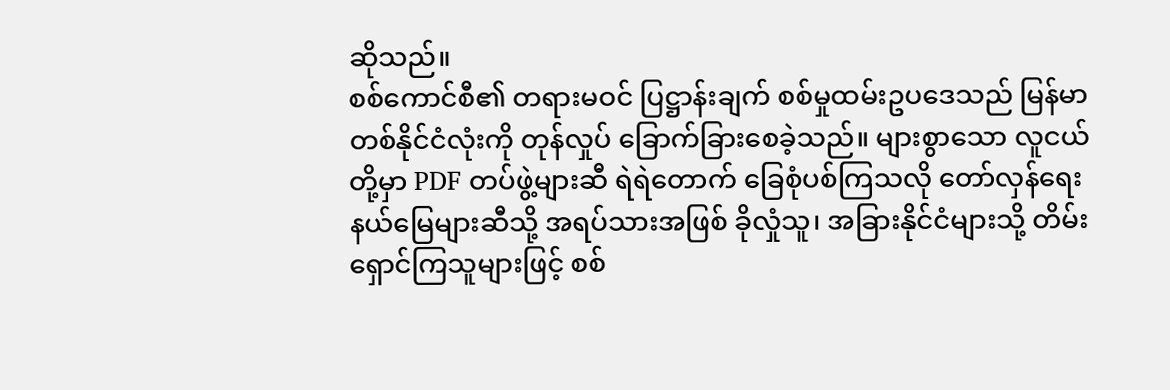ဆိုသည်။
စစ်ကောင်စီ၏ တရားမဝင် ပြဋ္ဌာန်းချက် စစ်မှုထမ်းဥပဒေသည် မြန်မာတစ်နိုင်ငံလုံးကို တုန်လှုပ် ခြောက်ခြားစေခဲ့သည်။ များစွာသော လူငယ်တို့မှာ PDF တပ်ဖွဲ့များဆီ ရဲရဲတောက် ခြေစုံပစ်ကြသလို တော်လှန်ရေးနယ်မြေများဆီသို့ အရပ်သားအဖြစ် ခိုလှုံသူ၊ အခြားနိုင်ငံများသို့ တိမ်းရှောင်ကြသူများဖြင့် စစ်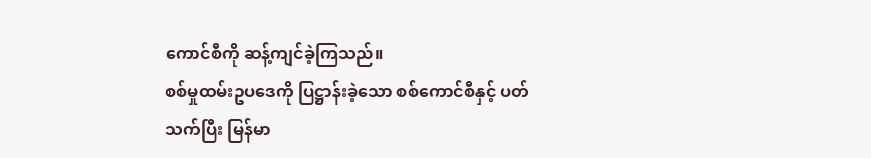ကောင်စီကို ဆန့်ကျင်ခဲ့ကြသည်။
စစ်မှုထမ်းဥပဒေကို ပြဋ္ဌာန်းခဲ့သော စစ်ကောင်စီနှင့် ပတ်သက်ပြီး မြန်မာ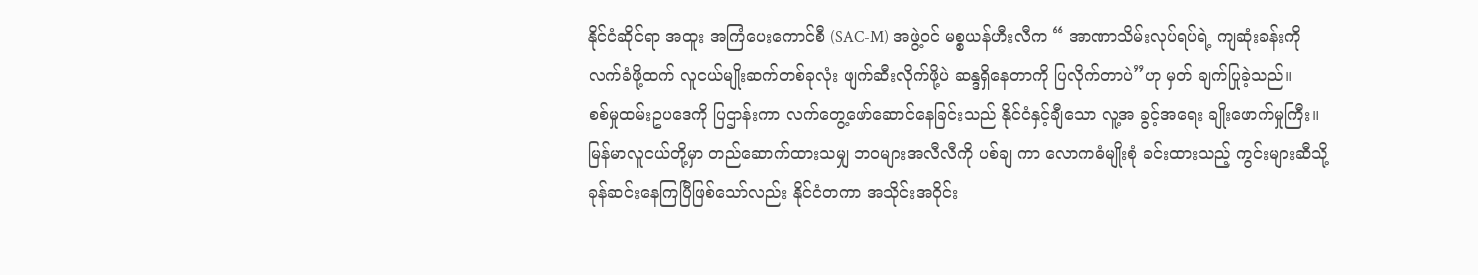နိုင်ငံဆိုင်ရာ အထူး အကြံပေးကောင်စီ (SAC-M) အဖွဲ့ဝင် မစ္စယန်ဟီးလီက “ အာဏာသိမ်းလုပ်ရပ်ရဲ့ ကျဆုံးခန်းကို လက်ခံဖို့ထက် လူငယ်မျိုးဆက်တစ်ခုလုံး ဖျက်ဆီးလိုက်ဖို့ပဲ ဆန္ဒရှိနေတာကို ပြလိုက်တာပဲ”ဟု မှတ် ချက်ပြုခဲ့သည်။
စစ်မှုထမ်းဥပဒေကို ပြဌာန်းကာ လက်တွေ့ဖော်ဆောင်နေခြင်းသည် နိုင်ငံနှင့်ချီသော လူ့အ ခွင့်အရေး ချိုးဖောက်မှုကြီး။ မြန်မာလူငယ်တို့မှာ တည်ဆောက်ထားသမျှ ဘဝများအလီလီကို ပစ်ချ ကာ လောကဓံမျိုးစုံ ခင်းထားသည့် ကွင်းများဆီသို့ ခုန်ဆင်းနေကြပြီဖြစ်သော်လည်း နိုင်ငံတကာ အသိုင်းအဝိုင်း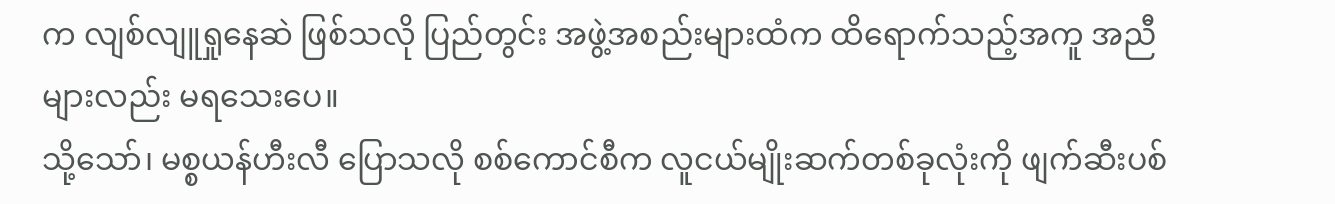က လျစ်လျူရှုနေဆဲ ဖြစ်သလို ပြည်တွင်း အဖွဲ့အစည်းများထံက ထိရောက်သည့်အကူ အညီများလည်း မရသေးပေ။
သို့သော်၊ မစ္စယန်ဟီးလီ ပြောသလို စစ်ကောင်စီက လူငယ်မျိုးဆက်တစ်ခုလုံးကို ဖျက်ဆီးပစ်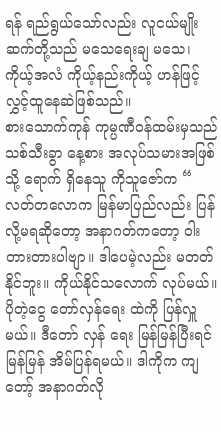ရန် ရည်ရွယ်သော်လည်း လူငယ်မျိုးဆက်တို့သည် မသေရေးချ မသေ၊ ကိုယ့်အလံ ကိုယ့်နည်းကိုယ့် ဟန်ဖြင့် လွှင့်ထူနေဆဲဖြစ်သည်။
စားသောက်ကုန် ကုမ္ပဏီဝန်ထမ်းမှသည် သစ်သီးခွာ နေ့စား အလုပ်သမားအဖြစ်သို့ ရောက် ရှိနေသူ ကိုသူဇော်က “ လတ်တလောက မြန်မာပြည်လည်း ပြန်လို့မရဆိုတော့ အနာဂတ်ကတော့ ဝါးတားတားပါဗျာ။ ဒါပေမဲ့လည်း မတတ်နိုင်ဘူး။ ကိုယ်နိုင်သလောက် လုပ်မယ်။ ပိုတဲ့ငွေ တော်လှန်ရေး ထဲကို ပြန်လှူမယ်။ ဒီတော် လှန် ရေး မြန်မြန်ပြီးရင် မြန်မြန် အိမ်ပြန်ရမယ်။ ဒါကိုက ကျတော့် အနာဂတ်လို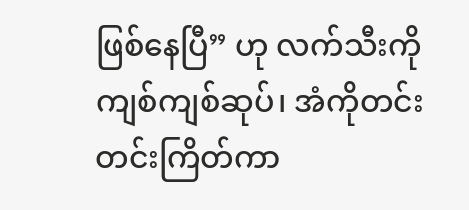ဖြစ်နေပြီ” ဟု လက်သီးကို ကျစ်ကျစ်ဆုပ်၊ အံကိုတင်းတင်းကြိတ်ကာ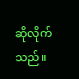ဆိုလိုက်သည်။